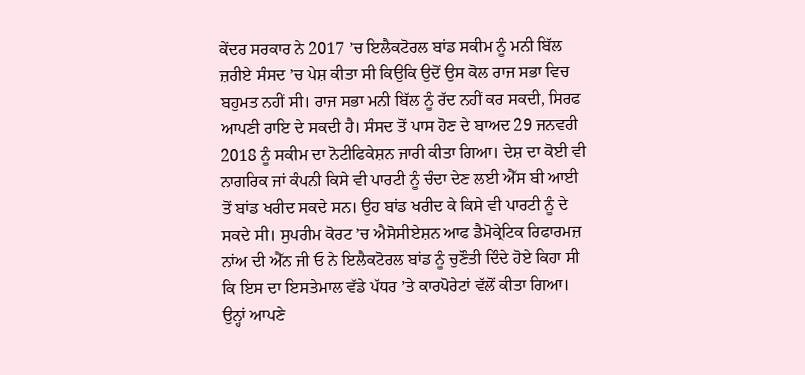ਕੇਂਦਰ ਸਰਕਾਰ ਨੇ 2017 ’ਚ ਇਲੈਕਟੋਰਲ ਬਾਂਡ ਸਕੀਮ ਨੂੰ ਮਨੀ ਬਿੱਲ ਜ਼ਰੀਏ ਸੰਸਦ ’ਚ ਪੇਸ਼ ਕੀਤਾ ਸੀ ਕਿਉਕਿ ਉਦੋਂ ਉਸ ਕੋਲ ਰਾਜ ਸਭਾ ਵਿਚ ਬਹੁਮਤ ਨਹੀਂ ਸੀ। ਰਾਜ ਸਭਾ ਮਨੀ ਬਿੱਲ ਨੂੰ ਰੱਦ ਨਹੀਂ ਕਰ ਸਕਦੀ, ਸਿਰਫ ਆਪਣੀ ਰਾਇ ਦੇ ਸਕਦੀ ਹੈ। ਸੰਸਦ ਤੋਂ ਪਾਸ ਹੋਣ ਦੇ ਬਾਅਦ 29 ਜਨਵਰੀ 2018 ਨੂੰ ਸਕੀਮ ਦਾ ਨੋਟੀਫਿਕੇਸ਼ਨ ਜਾਰੀ ਕੀਤਾ ਗਿਆ। ਦੇਸ਼ ਦਾ ਕੋਈ ਵੀ ਨਾਗਰਿਕ ਜਾਂ ਕੰਪਨੀ ਕਿਸੇ ਵੀ ਪਾਰਟੀ ਨੂੰ ਚੰਦਾ ਦੇਣ ਲਈ ਐੱਸ ਬੀ ਆਈ ਤੋਂ ਬਾਂਡ ਖਰੀਦ ਸਕਦੇ ਸਨ। ਉਹ ਬਾਂਡ ਖਰੀਦ ਕੇ ਕਿਸੇ ਵੀ ਪਾਰਟੀ ਨੂੰ ਦੇ ਸਕਦੇ ਸੀ। ਸੁਪਰੀਮ ਕੋਰਟ ’ਚ ਐਸੋਸੀਏਸ਼ਨ ਆਫ ਡੈਮੋਕ੍ਰੇਟਿਕ ਰਿਫਾਰਮਜ਼ ਨਾਂਅ ਦੀ ਐੱਨ ਜੀ ਓ ਨੇ ਇਲੈਕਟੋਰਲ ਬਾਂਡ ਨੂੰ ਚੁਣੌਤੀ ਦਿੰਦੇ ਹੋਏ ਕਿਹਾ ਸੀ ਕਿ ਇਸ ਦਾ ਇਸਤੇਮਾਲ ਵੱਡੇ ਪੱਧਰ ’ਤੇ ਕਾਰਪੋਰੇਟਾਂ ਵੱਲੋਂ ਕੀਤਾ ਗਿਆ। ਉਨ੍ਹਾਂ ਆਪਣੇ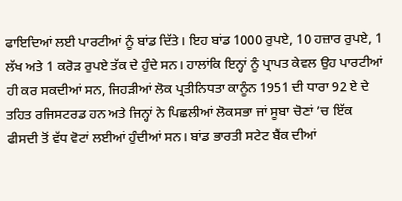ਫਾਇਦਿਆਂ ਲਈ ਪਾਰਟੀਆਂ ਨੂੰ ਬਾਂਡ ਦਿੱਤੇ। ਇਹ ਬਾਂਡ 1000 ਰੁਪਏ, 10 ਹਜ਼ਾਰ ਰੁਪਏ, 1 ਲੱਖ ਅਤੇ 1 ਕਰੋੜ ਰੁਪਏ ਤੱਕ ਦੇ ਹੁੰਦੇ ਸਨ। ਹਾਲਾਂਕਿ ਇਨ੍ਹਾਂ ਨੂੰ ਪ੍ਰਾਪਤ ਕੇਵਲ ਉਹ ਪਾਰਟੀਆਂ ਹੀ ਕਰ ਸਕਦੀਆਂ ਸਨ, ਜਿਹੜੀਆਂ ਲੋਕ ਪ੍ਰਤੀਨਿਧਤਾ ਕਾਨੂੰਨ 1951 ਦੀ ਧਾਰਾ 92 ਏ ਦੇ ਤਹਿਤ ਰਜਿਸਟਰਡ ਹਨ ਅਤੇ ਜਿਨ੍ਹਾਂ ਨੇ ਪਿਛਲੀਆਂ ਲੋਕਸਭਾ ਜਾਂ ਸੂਬਾ ਚੋਣਾਂ ’ਚ ਇੱਕ ਫੀਸਦੀ ਤੋਂ ਵੱਧ ਵੋਟਾਂ ਲਈਆਂ ਹੁੰਦੀਆਂ ਸਨ। ਬਾਂਡ ਭਾਰਤੀ ਸਟੇਟ ਬੈਂਕ ਦੀਆਂ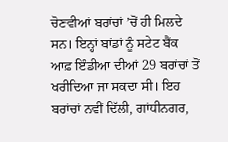ਚੋਣਵੀਆਂ ਬਰਾਂਚਾਂ ’ਚੋਂ ਹੀ ਮਿਲਦੇ ਸਨ। ਇਨ੍ਹਾਂ ਬਾਂਡਾਂ ਨੂੰ ਸਟੇਟ ਬੈਂਕ ਆਫ਼ ਇੰਡੀਆ ਦੀਆਂ 29 ਬਰਾਂਚਾਂ ਤੋਂ ਖਰੀਦਿਆ ਜਾ ਸਕਦਾ ਸੀ। ਇਹ ਬਰਾਂਚਾਂ ਨਵੀਂ ਦਿੱਲੀ, ਗਾਂਧੀਨਗਰ,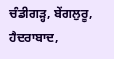ਚੰਡੀਗੜ੍ਹ, ਬੇਂਗਲੁਰੂ, ਹੈਦਰਾਬਾਦ,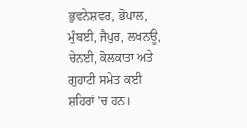ਭੁਵਨੇਸ਼ਵਰ, ਭੋਪਾਲ, ਮੁੰਬਈ, ਜੈਪੁਰ, ਲਖਨਊ, ਚੇਨਈ, ਕੋਲਕਾਤਾ ਅਤੇ ਗੁਹਾਟੀ ਸਮੇਤ ਕਈ ਸ਼ਹਿਰਾਂ ’ਚ ਹਨ।